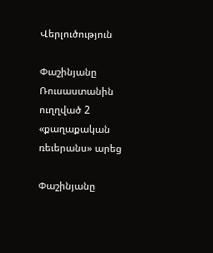Վերլուծություն

Փաշինյանը Ռուսաստանին ուղղված 2 «քաղաքական ռեւերանս» արեց

Փաշինյանը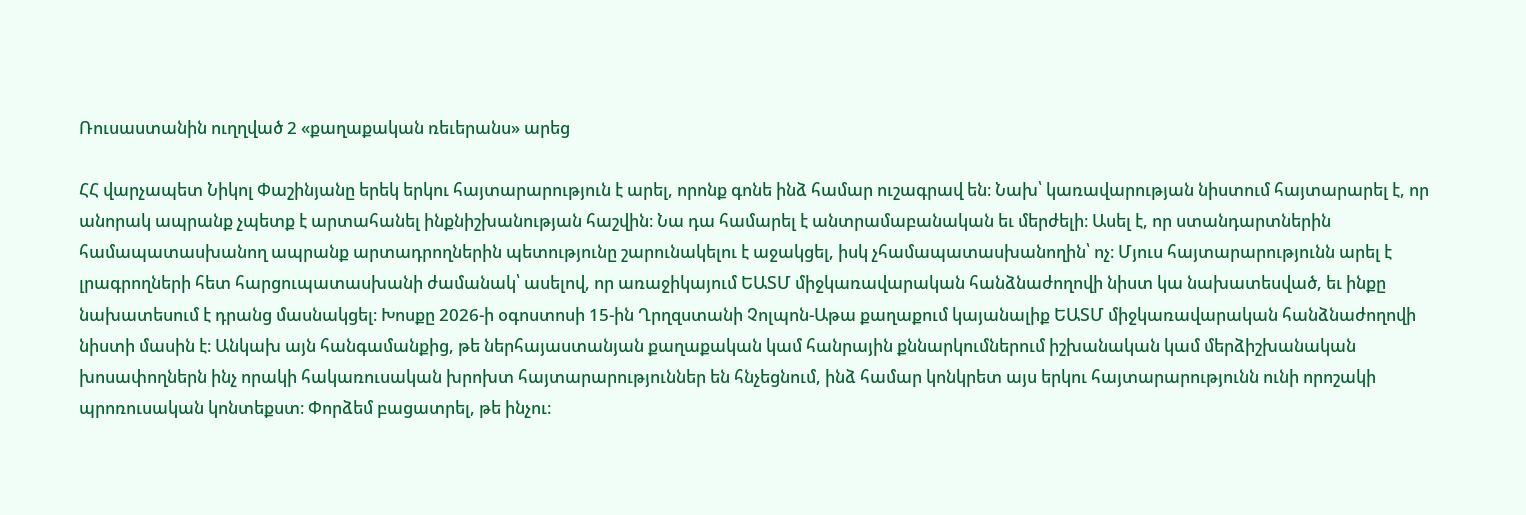Ռուսաստանին ուղղված 2 «քաղաքական ռեւերանս» արեց

ՀՀ վարչապետ Նիկոլ Փաշինյանը երեկ երկու հայտարարություն է արել, որոնք գոնե ինձ համար ուշագրավ են։ Նախ՝ կառավարության նիստում հայտարարել է, որ անորակ ապրանք չպետք է արտահանել ինքնիշխանության հաշվին։ Նա դա համարել է անտրամաբանական եւ մերժելի։ Ասել է, որ ստանդարտներին համապատասխանող ապրանք արտադրողներին պետությունը շարունակելու է աջակցել, իսկ չհամապատասխանողին՝ ոչ։ Մյուս հայտարարությունն արել է լրագրողների հետ հարցուպատասխանի ժամանակ՝ ասելով, որ առաջիկայում ԵԱՏՄ միջկառավարական հանձնաժողովի նիստ կա նախատեսված, եւ ինքը նախատեսում է դրանց մասնակցել։ Խոսքը 2026-ի օգոստոսի 15-ին Ղրղզստանի Չոլպոն-Աթա քաղաքում կայանալիք ԵԱՏՄ միջկառավարական հանձնաժողովի նիստի մասին է։ Անկախ այն հանգամանքից, թե ներհայաստանյան քաղաքական կամ հանրային քննարկումներում իշխանական կամ մերձիշխանական խոսափողներն ինչ որակի հակառուսական խրոխտ հայտարարություններ են հնչեցնում, ինձ համար կոնկրետ այս երկու հայտարարությունն ունի որոշակի պրոռուսական կոնտեքստ։ Փորձեմ բացատրել, թե ինչու։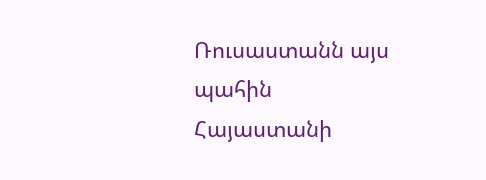Ռուսաստանն այս պահին Հայաստանի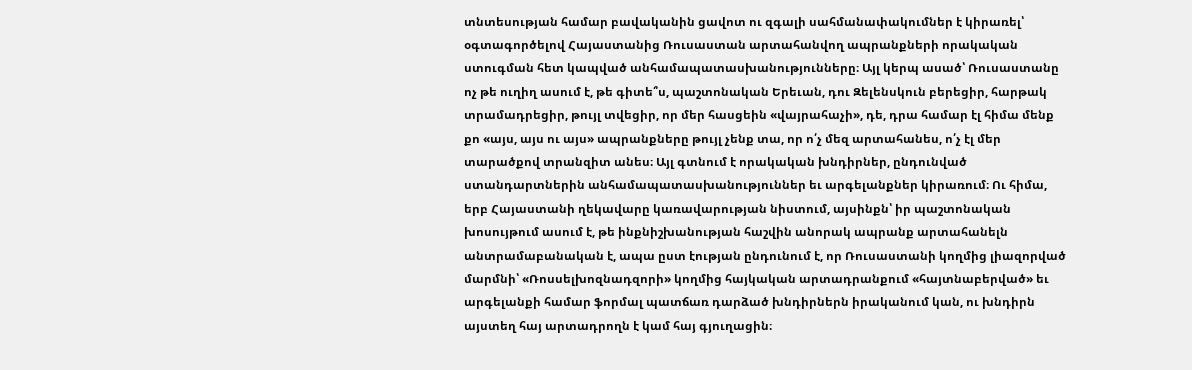տնտեսության համար բավականին ցավոտ ու զգալի սահմանափակումներ է կիրառել՝ օգտագործելով Հայաստանից Ռուսաստան արտահանվող ապրանքների որակական ստուգման հետ կապված անհամապատասխանությունները։ Այլ կերպ ասած՝ Ռուսաստանը ոչ թե ուղիղ ասում է, թե գիտե՞ս, պաշտոնական Երեւան, դու Զելենսկուն բերեցիր, հարթակ տրամադրեցիր, թույլ տվեցիր, որ մեր հասցեին «վայրահաչի», դե, դրա համար էլ հիմա մենք քո «այս, այս ու այս» ապրանքները թույլ չենք տա, որ ո՛չ մեզ արտահանես, ո՛չ էլ մեր տարածքով տրանզիտ անես։ Այլ գտնում է որակական խնդիրներ, ընդունված ստանդարտներին անհամապատասխանություններ եւ արգելանքներ կիրառում։ Ու հիմա, երբ Հայաստանի ղեկավարը կառավարության նիստում, այսինքն՝ իր պաշտոնական խոսույթում ասում է, թե ինքնիշխանության հաշվին անորակ ապրանք արտահանելն անտրամաբանական է, ապա ըստ էության ընդունում է, որ Ռուսաստանի կողմից լիազորված մարմնի՝ «Ռոսսելխոզնադզորի» կողմից հայկական արտադրանքում «հայտնաբերված» եւ արգելանքի համար ֆորմալ պատճառ դարձած խնդիրներն իրականում կան, ու խնդիրն այստեղ հայ արտադրողն է կամ հայ գյուղացին։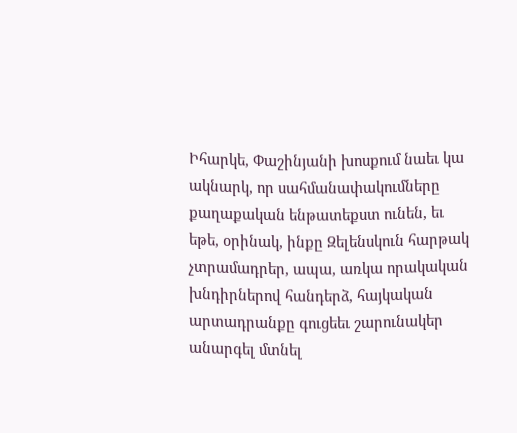Իհարկե, Փաշինյանի խոսքում նաեւ կա ակնարկ, որ սահմանափակումները քաղաքական ենթատեքստ ունեն, եւ եթե, օրինակ, ինքը Զելենսկուն հարթակ չտրամադրեր, ապա, առկա որակական խնդիրներով հանդերձ, հայկական արտադրանքը գուցեեւ շարունակեր անարգել մտնել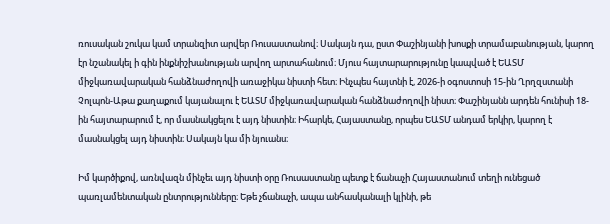ռուսական շուկա կամ տրանզիտ արվեր Ռուսաստանով։ Սակայն դա, ըստ Փաշինյանի խոսքի տրամաբանության, կարող էր նշանակել ի գին ինքնիշխանության արվող արտահանում։ Մյուս հայտարարությունը կապված է ԵԱՏՄ միջկառավարական հանձնաժողովի առաջիկա նիստի հետ։ Ինչպես հայտնի է, 2026-ի օգոստոսի 15-ին Ղրղզստանի Չոլպոն-Աթա քաղաքում կայանալու է ԵԱՏՄ միջկառավարական հանձնաժողովի նիստ։ Փաշինյանն արդեն հունիսի 18-ին հայտարարում է, որ մասնակցելու է այդ նիստին։ Իհարկե, Հայաստանը, որպես ԵԱՏՄ անդամ երկիր, կարող է մասնակցել այդ նիստին։ Սակայն կա մի նյուանս։

Իմ կարծիքով, առնվազն մինչեւ այդ նիստի օրը Ռուսաստանը պետք է ճանաչի Հայաստանում տեղի ունեցած պառլամենտական ընտրությունները։ Եթե չճանաչի, ապա անհասկանալի կլինի, թե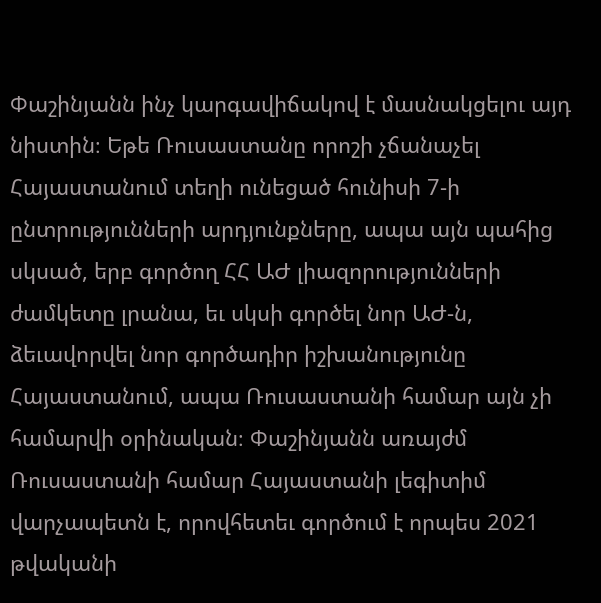Փաշինյանն ինչ կարգավիճակով է մասնակցելու այդ նիստին։ Եթե Ռուսաստանը որոշի չճանաչել Հայաստանում տեղի ունեցած հունիսի 7-ի ընտրությունների արդյունքները, ապա այն պահից սկսած, երբ գործող ՀՀ ԱԺ լիազորությունների ժամկետը լրանա, եւ սկսի գործել նոր ԱԺ-ն, ձեւավորվել նոր գործադիր իշխանությունը Հայաստանում, ապա Ռուսաստանի համար այն չի համարվի օրինական։ Փաշինյանն առայժմ Ռուսաստանի համար Հայաստանի լեգիտիմ վարչապետն է, որովհետեւ գործում է որպես 2021 թվականի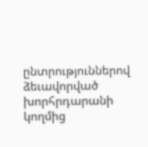ընտրություններով ձեւավորված խորհրդարանի կողմից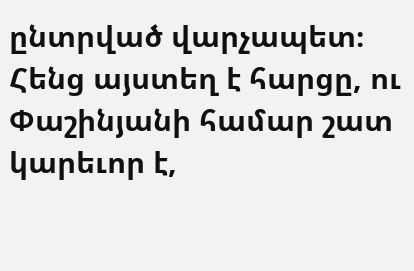ընտրված վարչապետ։ Հենց այստեղ է հարցը, ու Փաշինյանի համար շատ կարեւոր է,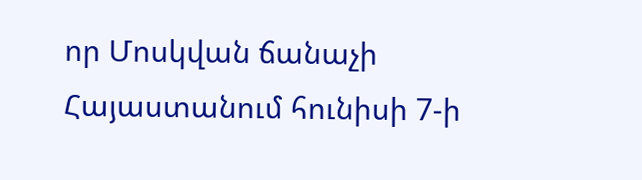որ Մոսկվան ճանաչի Հայաստանում հունիսի 7-ի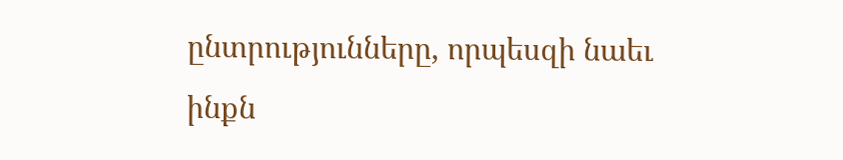ընտրությունները, որպեսզի նաեւ ինքն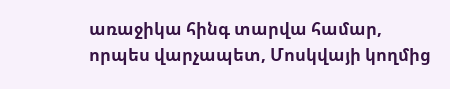առաջիկա հինգ տարվա համար, որպես վարչապետ, Մոսկվայի կողմից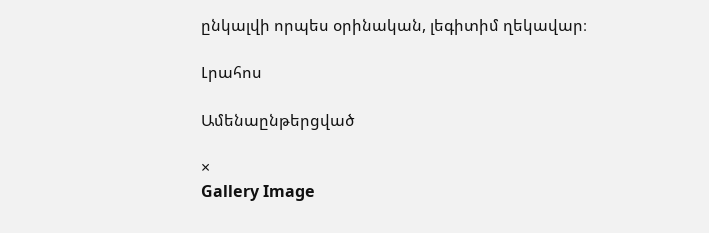ընկալվի որպես օրինական, լեգիտիմ ղեկավար։

Լրահոս

Ամենաընթերցված

×
Gallery Image